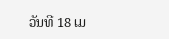ວັນທີ 18 ເມ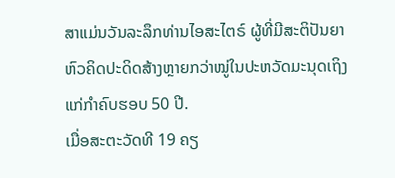ສາແມ່ນວັນລະລຶກທ່ານໄອສະໄຕຣ໌ ຜູ້ທີ່ມີສະຕິປັນຍາຫົວຄິດປະດິດສ້າງຫຼາຍກວ່າໝູ່ໃນປະຫວັດມະນຸດເຖິງແກ່ກຳຄົບຮອບ 50 ປີ.
ເມື່ອສະຕະວັດທີ 19 ຄຽ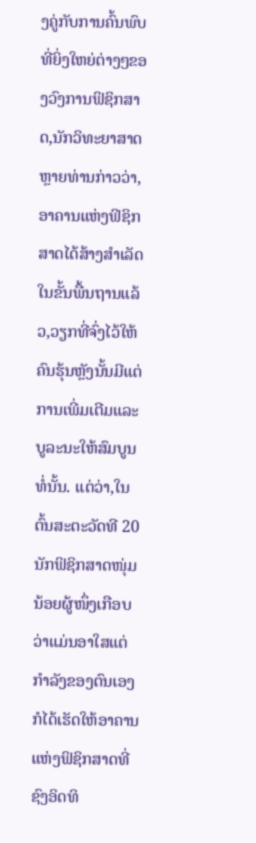ງຄູ່ກັບການຄົ້ນພົບທີ່ຍິ່ງໃຫຍ່ຕ່າງໆຂອງວົງການຟິຊິກສາດ,ນັກວິທະຍາສາດຫຼາຍທ່ານກ່າວວ່າ,ອາຄານແຫ່ງຟິຊິກສາດໄດ້ສ້າງສຳເລັດໃນຂັ້ນພື້ນຖານແລ້ວ,ວຽກທີ່ຈົ່ງໄວ້ໃຫ້ຄົນຮຸ້ນຫຼັງນັ້ນມີແຕ່ການເພີ່ມເຕີມແລະບູລະນະໃຫ້ສົມບູນທໍ່ນັ້ນ. ແຕ່ວ່າ,ໃນຕົ້ນສະຕະວັດທີ 20 ນັກຟິຊິກສາດໜຸ່ມນ້ອຍຜູ້ໜຶ່ງເກືອບວ່າແມ່ນອາໃສແຕ່ກຳລັງຂອງຕົນເອງກໍໄດ້ເຮັດໃຫ້ອາຄານແຫ່ງຟິຊິກສາດທີ່ຊົງອິດທິ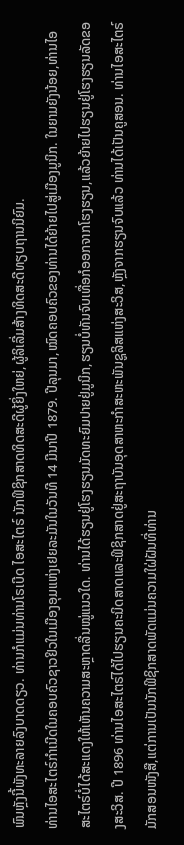ພົນຫຼັງນີ້ພັງທະລາຍລົງບາດດຽວ. ທ່ານກໍແມ່ນທ່ານໂຣເບີດ ໄອສະໄຕຣ໌ ນັກຟິຊິກສາດທິດສະດີຜູ້ຍິ່ງໃຫຍ່,ຜູ້ລິເລີ່ມສ້າງທິດສະດີທຽບຖານນິຍົມ.
ທ່ານໄອສະໄຕຣ໌ກຳເນີດໃນຄອບຄົວຊາວຢິວໃນເມືອງອຸມແຫ່ງເຢຍລະມັນໃນວັນທີ 14 ມີນາປີ 1879. ປີລຸນມາ,ໝົດຄອບຄົວຂອງທ່ານໄດ້ຍ້າຍໄປສູ່ເມືອງມູນິກ. ໃນຍາມຍັງນ້ອຍ,ທ່ານໄອສະໄຕຣ໌ບໍ່ໄດ້ສະແດງໃຫ້ເຫັນຄວາມສະຫຼາດລື່ນໝູ່ແນວໃດ. ທ່ານໄດ້ຮຽນຢູ່ໂຮງຮຽນມັດທະຍົມປາຍຢູ່ມູນິກ,ຮຽນບໍ່ທັນຈົບເທື່ອກໍອອກຈາກໂຮງຮຽນ,ແລ້ວຍ້າຍໄປຮຽນຢູ່ໂຮງຮຽນລັດຂອງສະວິສ. ປີ 1896 ທ່ານໄອສະໄຕຣ໌ໄດ້ໄປຮຽນຄະນິດສາດແລະຟິຊິກສາດຢູ່ສະຖາບັນອຸດສາຫະກຳສະຫະພັນຊູລິສແຫ່ງສະວິສ,ຫຼັງຈາກຮຽນຈົບແລ້ວ ທ່ານໄດ້ເປັນຄູສອນ. ທ່ານໄອສະໄຕຣ໌ມັກສອນໜັງສື,ແຕ່ການເປັນນັກຟິຊິກສາດພັດແມ່ນຄວາມໃຝ່ຝັນທີ່ທ່ານ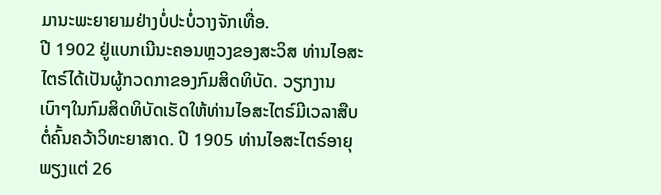ມານະພະຍາຍາມຢ່າງບໍ່ປະບໍ່ວາງຈັກເທື່ອ.
ປີ 1902 ຢູ່ແບກເນີນະຄອນຫຼວງຂອງສະວິສ ທ່ານໄອສະໄຕຣ໌ໄດ້ເປັນຜູ້ກວດກາຂອງກົມສິດທິບັດ. ວຽກງານເບົາໆໃນກົມສິດທິບັດເຮັດໃຫ້ທ່ານໄອສະໄຕຣ໌ມີເວລາສືບຕໍ່ຄົ້ນຄວ້າວິທະຍາສາດ. ປີ 1905 ທ່ານໄອສະໄຕຣ໌ອາຍຸພຽງແຕ່ 26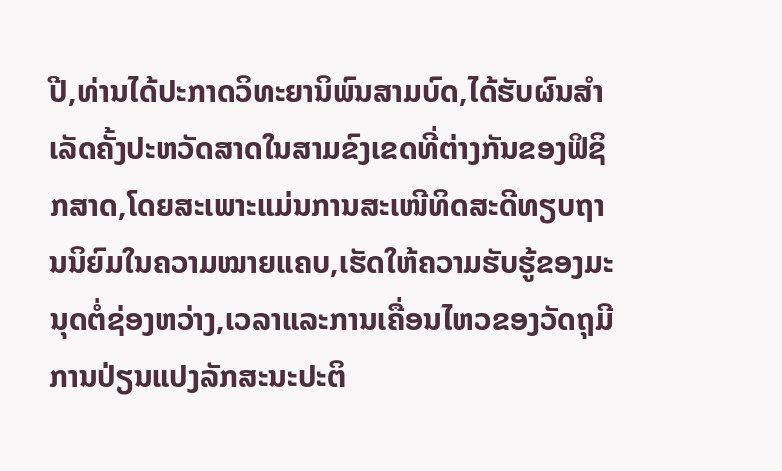ປີ,ທ່ານໄດ້ປະກາດວິທະຍານິພົນສາມບົດ,ໄດ້ຮັບຜົນສຳເລັດຄັ້ງປະຫວັດສາດໃນສາມຂົງເຂດທີ່ຕ່າງກັນຂອງຟິຊິກສາດ,ໂດຍສະເພາະແມ່ນການສະເໜີທິດສະດີທຽບຖານນິຍົມໃນຄວາມໝາຍແຄບ,ເຮັດໃຫ້ຄວາມຮັບຮູ້ຂອງມະນຸດຕໍ່ຊ່ອງຫວ່າງ,ເວລາແລະການເຄື່ອນໄຫວຂອງວັດຖຸມີການປ່ຽນແປງລັກສະນະປະຕິ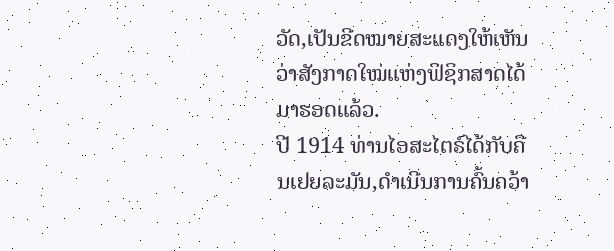ວັດ,ເປັນຂີດໝາຍສະແດງໃຫ້ເຫັນວ່າສັງກາດໃໝ່ແຫ່ງຟິຊິກສາດໄດ້ມາຮອດແລ້ວ.
ປີ 1914 ທ່ານໄອສະໄຕຣ໌ໄດ້ກັບຄືນເຢຍລະມັນ,ດຳເນີນການຄົ້ນຄວ້າ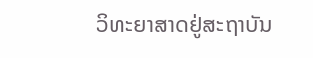ວິທະຍາສາດຢູ່ສະຖາບັນ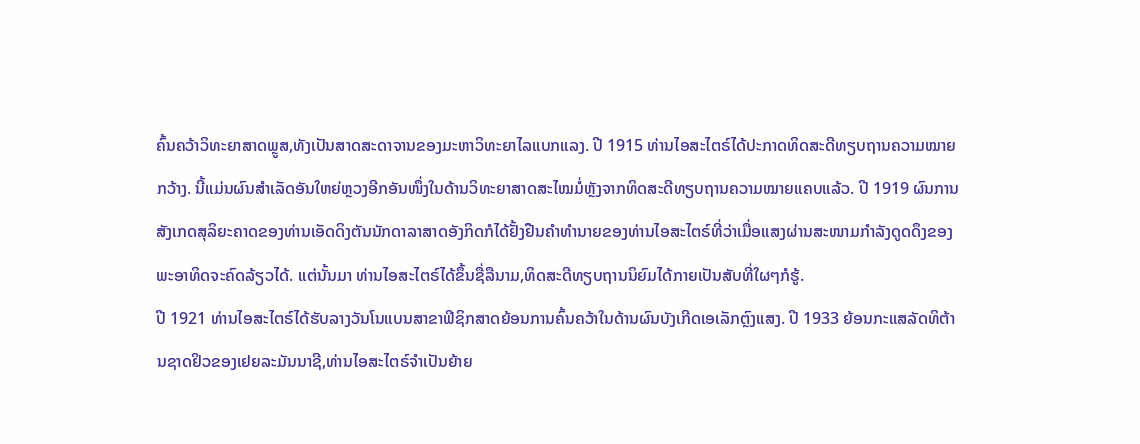ຄົ້ນຄວ້າວິທະຍາສາດພຼູສ,ທັງເປັນສາດສະດາຈານຂອງມະຫາວິທະຍາໄລແບກແລງ. ປີ 1915 ທ່ານໄອສະໄຕຣ໌ໄດ້ປະກາດທິດສະດີທຽບຖານຄວາມໝາຍກວ້າງ. ນີ້ແມ່ນຜົນສຳເລັດອັນໃຫຍ່ຫຼວງອີກອັນໜຶ່ງໃນດ້ານວິທະຍາສາດສະໄໝມໍ່ຫຼັງຈາກທິດສະດີທຽບຖານຄວາມໝາຍແຄບແລ້ວ. ປີ 1919 ຜົນການສັງເກດສຸລິຍະຄາດຂອງທ່ານເອັດດິງຕັນນັກດາລາສາດອັງກິດກໍໄດ້ຢັ້ງຢືນຄຳທຳນາຍຂອງທ່ານໄອສະໄຕຣ໌ທີ່ວ່າເມື່ອແສງຜ່ານສະໜາມກຳລັງດູດດຶງຂອງພະອາທິດຈະຄົດລ້ຽວໄດ້. ແຕ່ນັ້ນມາ ທ່ານໄອສະໄຕຣ໌ໄດ້ຂຶ້ນຊື່ລືນາມ,ທິດສະດີທຽບຖານນິຍົມໄດ້ກາຍເປັນສັບທີ່ໃຜໆກໍຮູ້.
ປີ 1921 ທ່ານໄອສະໄຕຣ໌ໄດ້ຮັບລາງວັນໂນແບນສາຂາຟິຊິກສາດຍ້ອນການຄົ້ນຄວ້າໃນດ້ານຜົນບັງເກີດເອເລັກຕົຼງແສງ. ປີ 1933 ຍ້ອນກະແສລັດທິຕ້ານຊາດຢິວຂອງເຢຍລະມັນນາຊີ,ທ່ານໄອສະໄຕຣ໌ຈຳເປັນຍ້າຍ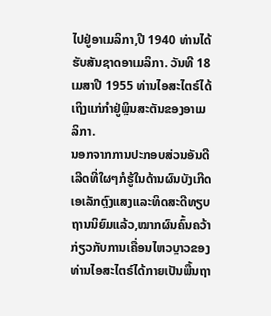ໄປຢູ່ອາເມລິກາ,ປີ 1940 ທ່ານໄດ້ຮັບສັນຊາດອາເມລິກາ. ວັນທີ 18 ເມສາປີ 1955 ທ່ານໄອສະໄຕຣ໌ໄດ້ເຖິງແກ່ກຳຢູ່ພຼິນສະຕັນຂອງອາເມລິກາ.
ນອກຈາກການປະກອບສ່ວນອັນດີເລີດທີ່ໃຜໆກໍຮູ້ໃນດ້ານຜົນບັງເກີດເອເລັກຕົຼງແສງແລະທິດສະດີທຽບຖານນິຍົມແລ້ວ,ໝາກຜົນຄົ້ນຄວ້າກ່ຽວກັບການເຄື່ອນໄຫວບຼາວຂອງທ່ານໄອສະໄຕຣ໌ໄດ້ກາຍເປັນພື້ນຖາ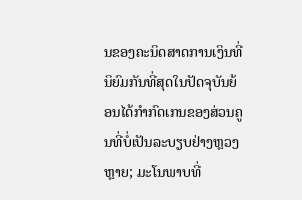ນຂອງຄະນິດສາດການເງິນທີ່ນິຍົມກັນທີ່ສຸດໃນປັດຈຸບັນຍ້ອນໄດ້ກຳກົດເກນຂອງສ່ວນຄູນທີ່ບໍ່ເປັນລະບຽບຢ່າງຫຼວງຫຼາຍ; ມະໂນພາບທີ່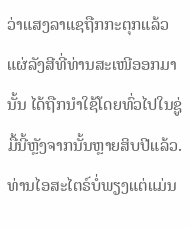ວ່າແສງລາແຊຖືກກະຕຸກແລ້ວແຜ່ລັງສີທີ່ທ່ານສະເໜີອອກມານັ້ນ ໄດ້ຖືກນຳໃຊ້ໂດຍທົ່ວໄປໃນຊູ່ມື້ນີ້ຫຼັງຈາກນັ້ນຫຼາຍສິບປີແລ້ວ.
ທ່ານໄອສະໄຕຣ໌ບໍ່ພຽງແຕ່ແມ່ນ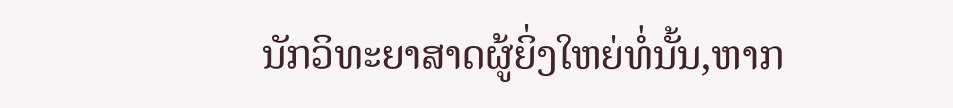ນັກວິທະຍາສາດຜູ້ຍິ່ງໃຫຍ່ທໍ່ນັ້ນ,ຫາກ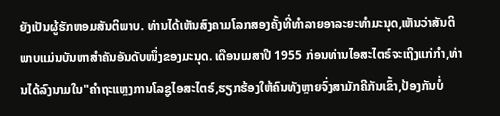ຍັງເປັນຜູ້ຮັກຫອມສັນຕິພາບ. ທ່ານໄດ້ເຫັນສົງຄາມໂລກສອງຄັ້ງທີ່ທຳລາຍອາລະຍະທຳມະນຸດ,ເຫັນວ່າສັນຕິພາບແມ່ນບັນຫາສຳຄັນອັນດັບໜຶ່ງຂອງມະນຸດ. ເດືອນເມສາປີ 1955 ກ່ອນທ່ານໄອສະໄຕຣ໌ຈະເຖິງແກ່ກຳ,ທ່ານໄດ້ລົງນາມໃນ"ຄຳຖະແຫຼງການໂລຊູໄອສະໄຕຣ໌,ຮຽກຮ້ອງໃຫ້ຄົນທັງຫຼາຍຈົ່ງສາມັກຄີກັນເຂົ້າ,ປ້ອງກັນບໍ່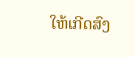ໃຫ້ເກີດສົງ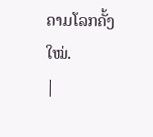ຄາມໂລກຄັ້ງໃໝ່.
|